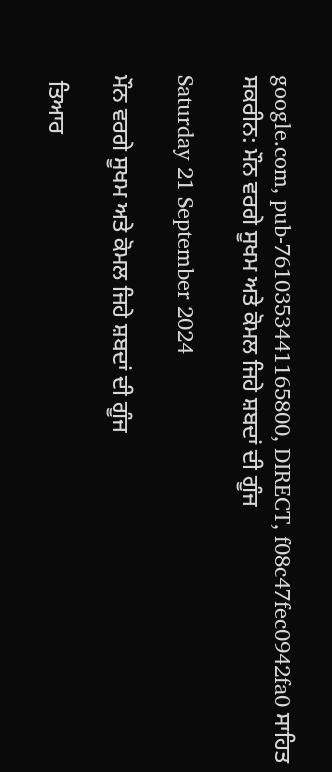google.com, pub-7610353441165800, DIRECT, f08c47fec0942fa0 ਸਾਹਿਤ ਸਕਰੀਨ: ਮੌਨ ਵਰਗੇ ਸੂਖਮ ਅਤੇ ਕੋਮਲ ਜਿਹੇ ਸ਼ਬਦਾਂ ਦੀ ਗੂੰਜ

Saturday 21 September 2024

ਮੌਨ ਵਰਗੇ ਸੂਖਮ ਅਤੇ ਕੋਮਲ ਜਿਹੇ ਸ਼ਬਦਾਂ ਦੀ ਗੂੰਜ

 ਤਿਆਰ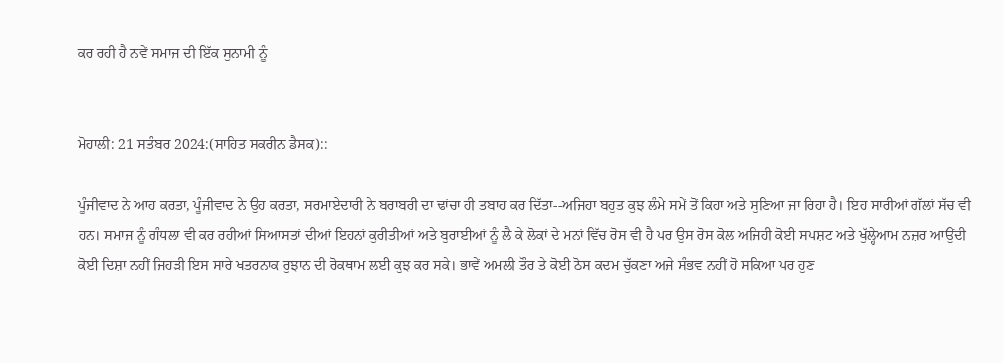ਕਰ ਰਹੀ ਹੈ ਨਵੇਂ ਸਮਾਜ ਦੀ ਇੱਕ ਸੁਨਾਮੀ ਨੂੰ


ਮੋਹਾਲੀ: 21 ਸਤੰਬਰ 2024:(ਸਾਹਿਤ ਸਕਰੀਨ ਡੈਸਕ)::

ਪੂੰਜੀਵਾਦ ਨੇ ਆਹ ਕਰਤਾ, ਪੂੰਜੀਵਾਦ ਨੇ ਉਹ ਕਰਤਾ, ਸਰਮਾਏਦਾਰੀ ਨੇ ਬਰਾਬਰੀ ਦਾ ਢਾਂਚਾ ਹੀ ਤਬਾਹ ਕਰ ਦਿੱਤਾ--ਅਜਿਹਾ ਬਹੁਤ ਕੁਝ ਲੰਮੇ ਸਮੇਂ ਤੋਂ ਕਿਹਾ ਅਤੇ ਸੁਣਿਆ ਜਾ ਰਿਹਾ ਹੈ। ਇਹ ਸਾਰੀਆਂ ਗੱਲਾਂ ਸੱਚ ਵੀ ਹਨ। ਸਮਾਜ ਨੂੰ ਗੰਧਲਾ ਵੀ ਕਰ ਰਹੀਆਂ ਸਿਆਸਤਾਂ ਦੀਆਂ ਇਹਨਾਂ ਕੁਰੀਤੀਆਂ ਅਤੇ ਬੁਰਾਈਆਂ ਨੂੰ ਲੈ ਕੇ ਲੋਕਾਂ ਦੇ ਮਨਾਂ ਵਿੱਚ ਰੋਸ ਵੀ ਹੈ ਪਰ ਉਸ ਰੋਸ ਕੋਲ ਅਜਿਹੀ ਕੋਈ ਸਪਸ਼ਟ ਅਤੇ ਖੁੱਲ੍ਹੇਆਮ ਨਜ਼ਰ ਆਉਂਦੀ ਕੋਈ ਦਿਸ਼ਾ ਨਹੀਂ ਜਿਹੜੀ ਇਸ ਸਾਰੇ ਖਤਰਨਾਕ ਰੁਝਾਨ ਦੀ ਰੋਕਥਾਮ ਲਈ ਕੁਝ ਕਰ ਸਕੇ। ਭਾਵੇਂ ਅਮਲੀ ਤੌਰ ਤੇ ਕੋਈ ਠੋਸ ਕਦਮ ਚੁੱਕਣਾ ਅਜੇ ਸੰਭਵ ਨਹੀਂ ਹੋ ਸਕਿਆ ਪਰ ਹੁਣ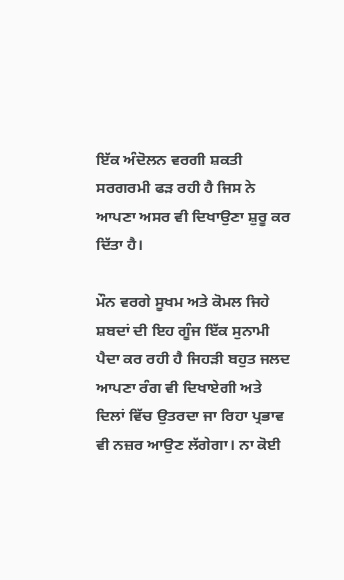ਇੱਕ ਅੰਦੋਲਨ ਵਰਗੀ ਸ਼ਕਤੀ ਸਰਗਰਮੀ ਫੜ ਰਹੀ ਹੈ ਜਿਸ ਨੇ ਆਪਣਾ ਅਸਰ ਵੀ ਦਿਖਾਉਣਾ ਸ਼ੁਰੂ ਕਰ ਦਿੱਤਾ ਹੈ।

ਮੌਨ ਵਰਗੇ ਸੂਖਮ ਅਤੇ ਕੋਮਲ ਜਿਹੇ ਸ਼ਬਦਾਂ ਦੀ ਇਹ ਗੂੰਜ ਇੱਕ ਸੁਨਾਮੀ ਪੈਦਾ ਕਰ ਰਹੀ ਹੈ ਜਿਹੜੀ ਬਹੁਤ ਜਲਦ ਆਪਣਾ ਰੰਗ ਵੀ ਦਿਖਾਏਗੀ ਅਤੇ ਦਿਲਾਂ ਵਿੱਚ ਉਤਰਦਾ ਜਾ ਰਿਹਾ ਪ੍ਰਭਾਵ ਵੀ ਨਜ਼ਰ ਆਉਣ ਲੱਗੇਗਾ। ਨਾ ਕੋਈ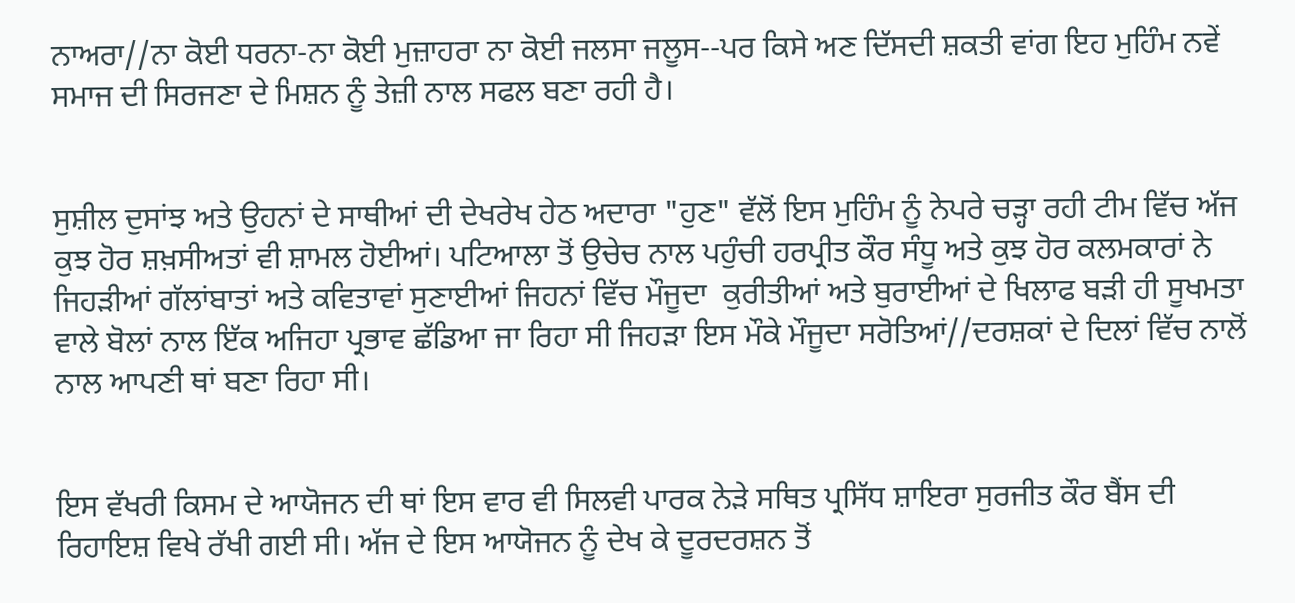ਨਾਅਰਾ//ਨਾ ਕੋਈ ਧਰਨਾ-ਨਾ ਕੋਈ ਮੁਜ਼ਾਹਰਾ ਨਾ ਕੋਈ ਜਲਸਾ ਜਲੂਸ--ਪਰ ਕਿਸੇ ਅਣ ਦਿੱਸਦੀ ਸ਼ਕਤੀ ਵਾਂਗ ਇਹ ਮੁਹਿੰਮ ਨਵੇਂ ਸਮਾਜ ਦੀ ਸਿਰਜਣਾ ਦੇ ਮਿਸ਼ਨ ਨੂੰ ਤੇਜ਼ੀ ਨਾਲ ਸਫਲ ਬਣਾ ਰਹੀ ਹੈ।


ਸੁਸ਼ੀਲ ਦੁਸਾਂਝ ਅਤੇ ਉਹਨਾਂ ਦੇ ਸਾਥੀਆਂ ਦੀ ਦੇਖਰੇਖ ਹੇਠ ਅਦਾਰਾ "ਹੁਣ" ਵੱਲੋਂ ਇਸ ਮੁਹਿੰਮ ਨੂੰ ਨੇਪਰੇ ਚੜ੍ਹਾ ਰਹੀ ਟੀਮ ਵਿੱਚ ਅੱਜ ਕੁਝ ਹੋਰ ਸ਼ਖ਼ਸੀਅਤਾਂ ਵੀ ਸ਼ਾਮਲ ਹੋਈਆਂ। ਪਟਿਆਲਾ ਤੋਂ ਉਚੇਚ ਨਾਲ ਪਹੁੰਚੀ ਹਰਪ੍ਰੀਤ ਕੌਰ ਸੰਧੂ ਅਤੇ ਕੁਝ ਹੋਰ ਕਲਮਕਾਰਾਂ ਨੇ ਜਿਹੜੀਆਂ ਗੱਲਾਂਬਾਤਾਂ ਅਤੇ ਕਵਿਤਾਵਾਂ ਸੁਣਾਈਆਂ ਜਿਹਨਾਂ ਵਿੱਚ ਮੌਜੂਦਾ  ਕੁਰੀਤੀਆਂ ਅਤੇ ਬੁਰਾਈਆਂ ਦੇ ਖਿਲਾਫ ਬੜੀ ਹੀ ਸੂਖਮਤਾ ਵਾਲੇ ਬੋਲਾਂ ਨਾਲ ਇੱਕ ਅਜਿਹਾ ਪ੍ਰਭਾਵ ਛੱਡਿਆ ਜਾ ਰਿਹਾ ਸੀ ਜਿਹੜਾ ਇਸ ਮੌਕੇ ਮੌਜੂਦਾ ਸਰੋਤਿਆਂ//ਦਰਸ਼ਕਾਂ ਦੇ ਦਿਲਾਂ ਵਿੱਚ ਨਾਲੋਂ ਨਾਲ ਆਪਣੀ ਥਾਂ ਬਣਾ ਰਿਹਾ ਸੀ।


ਇਸ ਵੱਖਰੀ ਕਿਸਮ ਦੇ ਆਯੋਜਨ ਦੀ ਥਾਂ ਇਸ ਵਾਰ ਵੀ ਸਿਲਵੀ ਪਾਰਕ ਨੇੜੇ ਸਥਿਤ ਪ੍ਰਸਿੱਧ ਸ਼ਾਇਰਾ ਸੁਰਜੀਤ ਕੌਰ ਬੈਂਸ ਦੀ  ਰਿਹਾਇਸ਼ ਵਿਖੇ ਰੱਖੀ ਗਈ ਸੀ। ਅੱਜ ਦੇ ਇਸ ਆਯੋਜਨ ਨੂੰ ਦੇਖ ਕੇ ਦੂਰਦਰਸ਼ਨ ਤੋਂ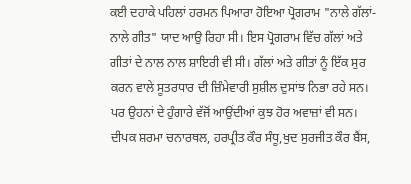ਕਈ ਦਹਾਕੇ ਪਹਿਲਾਂ ਹਰਮਨ ਪਿਆਰਾ ਹੋਇਆ ਪ੍ਰੋਗਰਾਮ "ਨਾਲੇ ਗੱਲਾਂ-ਨਾਲੇ ਗੀਤ" ਯਾਦ ਆਉ ਰਿਹਾ ਸੀ। ਇਸ ਪ੍ਰੋਗਰਾਮ ਵਿੱਚ ਗੱਲਾਂ ਅਤੇ ਗੀਤਾਂ ਦੇ ਨਾਲ ਨਾਲ ਸ਼ਾਇਰੀ ਵੀ ਸੀ। ਗੱਲਾਂ ਅਤੇ ਗੀਤਾਂ ਨੂੰ ਇੱਕ ਸੁਰ ਕਰਨ ਵਾਲੇ ਸੂਤਰਧਾਰ ਦੀ ਜ਼ਿੰਮੇਵਾਰੀ ਸੁਸ਼ੀਲ ਦੁਸਾਂਝ ਨਿਭਾ ਰਹੇ ਸਨ।  ਪਰ ਉਹਨਾਂ ਦੇ ਹੁੰਗਾਰੇ ਵੱਜੋਂ ਆਉਂਦੀਆਂ ਕੁਝ ਹੋਰ ਅਵਾਜ਼ਾਂ ਵੀ ਸਨ। ਦੀਪਕ ਸ਼ਰਮਾ ਚਨਾਰਥਲ, ਹਰਪ੍ਰੀਤ ਕੌਰ ਸੰਧੂ,ਖੁਦ ਸੁਰਜੀਤ ਕੌਰ ਬੈਂਸ,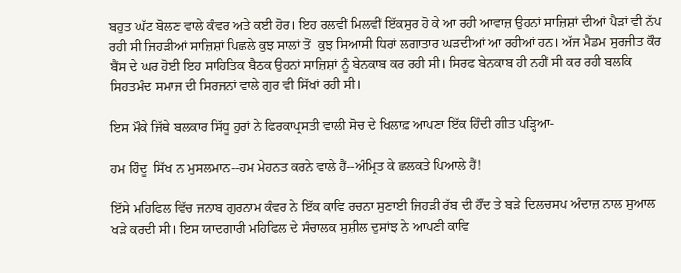ਬਹੁਤ ਘੱਟ ਬੋਲਣ ਵਾਲੇ ਕੰਵਰ ਅਤੇ ਕਈ ਹੋਰ। ਇਹ ਰਲਵੀਂ ਮਿਲਵੀਂ ਇੱਕਸੁਰ ਹੋ ਕੇ ਆ ਰਹੀ ਆਵਾਜ਼ ਉਹਨਾਂ ਸਾਜ਼ਿਸ਼ਾਂ ਦੀਆਂ ਪੈੜਾਂ ਵੀ ਨੱਪ ਰਹੀ ਸੀ ਜਿਹੜੀਆਂ ਸਾਜ਼ਿਸ਼ਾਂ ਪਿਛਲੇ ਕੁਝ ਸਾਲਾਂ ਤੋਂ  ਕੁਝ ਸਿਆਸੀ ਧਿਰਾਂ ਲਗਾਤਾਰ ਘੜਦੀਆਂ ਆ ਰਹੀਆਂ ਹਨ। ਅੱਜ ਮੈਡਮ ਸੁਰਜੀਤ ਕੌਰ ਬੈਂਸ ਦੇ ਘਰ ਹੋਈ ਇਹ ਸਾਹਿਤਿਕ ਬੈਠਕ ਉਹਨਾਂ ਸਾਜ਼ਿਸ਼ਾਂ ਨੂੰ ਬੇਨਕਾਬ ਕਰ ਰਹੀ ਸੀ। ਸਿਰਫ ਬੇਨਕਾਬ ਹੀ ਨਹੀਂ ਸੀ ਕਰ ਰਹੀ ਬਲਕਿ ਸਿਹਤਮੰਦ ਸਮਾਜ ਦੀ ਸਿਰਜਨਾਂ ਵਾਲੇ ਗੁਰ ਵੀ ਸਿੱਖਾਂ ਰਹੀ ਸੀ।

ਇਸ ਮੌਕੇ ਜਿੱਥੇ ਬਲਕਾਰ ਸਿੱਧੂ ਹੁਰਾਂ ਨੇ ਫਿਰਕਾਪ੍ਰਸਤੀ ਵਾਲੀ ਸੋਚ ਦੇ ਖਿਲਾਫ਼ ਆਪਣਾ ਇੱਕ ਹਿੰਦੀ ਗੀਤ ਪੜ੍ਹਿਆ-

ਹਮ ਹਿੰਦੂ  ਸਿੱਖ ਨ ਮੁਸਲਮਾਨ--ਹਮ ਮੇਹਨਤ ਕਰਨੇ ਵਾਲੇ ਹੈਂ--ਅੰਮ੍ਰਿਤ ਕੇ ਛਲਕਤੇ ਪਿਆਲੇ ਹੈਂ!

ਇੱਸੇ ਮਹਿਫਿਲ ਵਿੱਚ ਜਨਾਬ ਗੁਰਨਾਮ ਕੰਵਰ ਨੇ ਇੱਕ ਕਾਵਿ ਰਚਨਾ ਸੁਣਾਈ ਜਿਹੜੀ ਰੱਬ ਦੀ ਹੌਂਦ ਤੇ ਬੜੇ ਦਿਲਚਸਪ ਅੰਦਾਜ਼ ਨਾਲ ਸੁਆਲ ਖੜੇ ਕਰਦੀ ਸੀ। ਇਸ ਯਾਦਗਾਰੀ ਮਹਿਫਿਲ ਦੇ ਸੰਚਾਲਕ ਸੁਸ਼ੀਲ ਦੁਸਾਂਝ ਨੇ ਆਪਣੀ ਕਾਵਿ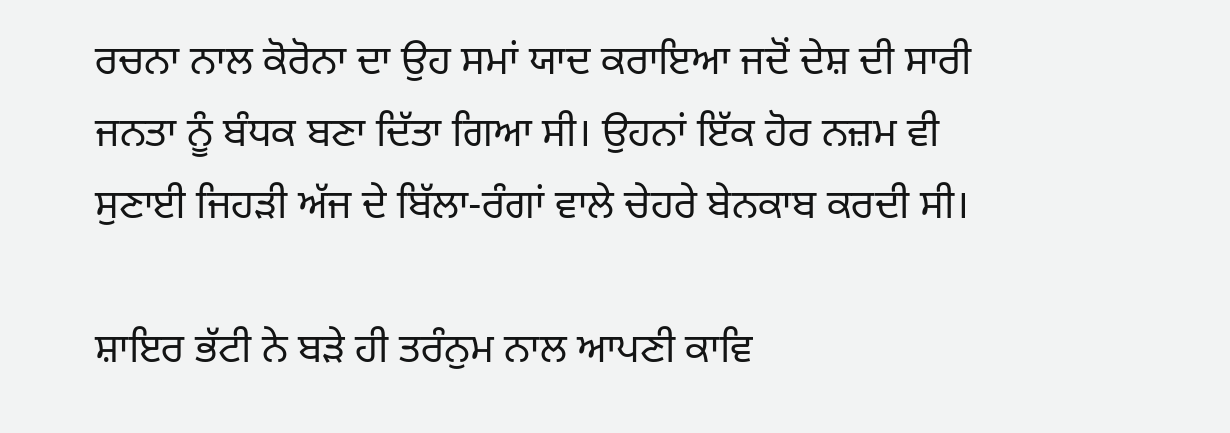ਰਚਨਾ ਨਾਲ ਕੋਰੋਨਾ ਦਾ ਉਹ ਸਮਾਂ ਯਾਦ ਕਰਾਇਆ ਜਦੋਂ ਦੇਸ਼ ਦੀ ਸਾਰੀ ਜਨਤਾ ਨੂੰ ਬੰਧਕ ਬਣਾ ਦਿੱਤਾ ਗਿਆ ਸੀ। ਉਹਨਾਂ ਇੱਕ ਹੋਰ ਨਜ਼ਮ ਵੀ ਸੁਣਾਈ ਜਿਹੜੀ ਅੱਜ ਦੇ ਬਿੱਲਾ-ਰੰਗਾਂ ਵਾਲੇ ਚੇਹਰੇ ਬੇਨਕਾਬ ਕਰਦੀ ਸੀ।

ਸ਼ਾਇਰ ਭੱਟੀ ਨੇ ਬੜੇ ਹੀ ਤਰੰਨੁਮ ਨਾਲ ਆਪਣੀ ਕਾਵਿ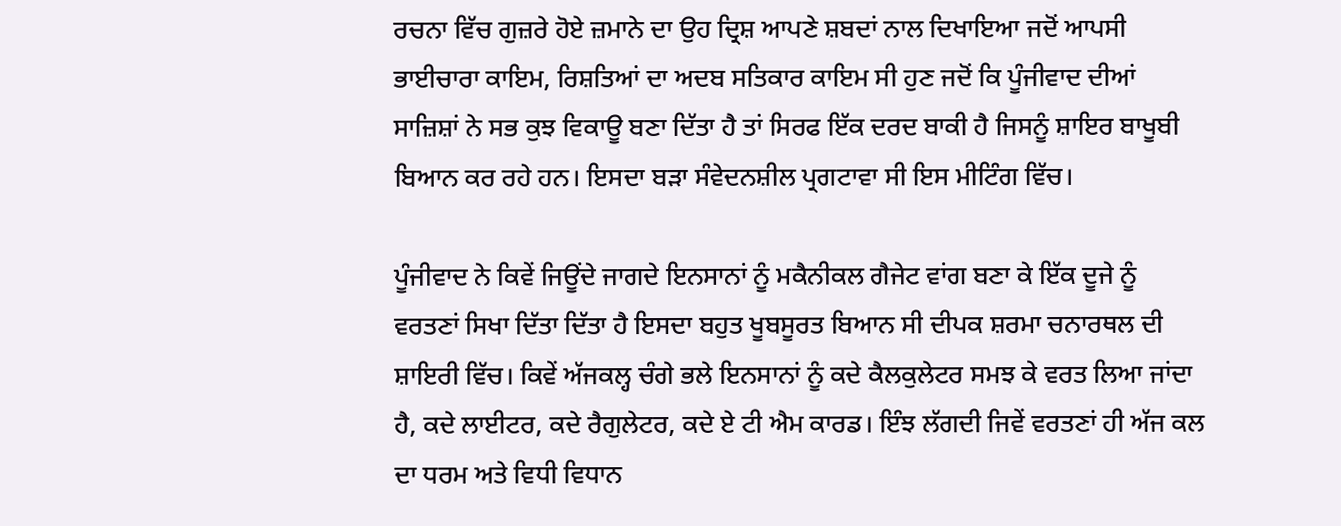ਰਚਨਾ ਵਿੱਚ ਗੁਜ਼ਰੇ ਹੋਏ ਜ਼ਮਾਨੇ ਦਾ ਉਹ ਦ੍ਰਿਸ਼ ਆਪਣੇ ਸ਼ਬਦਾਂ ਨਾਲ ਦਿਖਾਇਆ ਜਦੋਂ ਆਪਸੀ ਭਾਈਚਾਰਾ ਕਾਇਮ, ਰਿਸ਼ਤਿਆਂ ਦਾ ਅਦਬ ਸਤਿਕਾਰ ਕਾਇਮ ਸੀ ਹੁਣ ਜਦੋਂ ਕਿ ਪੂੰਜੀਵਾਦ ਦੀਆਂ ਸਾਜ਼ਿਸ਼ਾਂ ਨੇ ਸਭ ਕੁਝ ਵਿਕਾਊ ਬਣਾ ਦਿੱਤਾ ਹੈ ਤਾਂ ਸਿਰਫ ਇੱਕ ਦਰਦ ਬਾਕੀ ਹੈ ਜਿਸਨੂੰ ਸ਼ਾਇਰ ਬਾਖੂਬੀ ਬਿਆਨ ਕਰ ਰਹੇ ਹਨ। ਇਸਦਾ ਬੜਾ ਸੰਵੇਦਨਸ਼ੀਲ ਪ੍ਰਗਟਾਵਾ ਸੀ ਇਸ ਮੀਟਿੰਗ ਵਿੱਚ।

ਪੂੰਜੀਵਾਦ ਨੇ ਕਿਵੇਂ ਜਿਊਂਦੇ ਜਾਗਦੇ ਇਨਸਾਨਾਂ ਨੂੰ ਮਕੈਨੀਕਲ ਗੈਜੇਟ ਵਾਂਗ ਬਣਾ ਕੇ ਇੱਕ ਦੂਜੇ ਨੂੰ ਵਰਤਣਾਂ ਸਿਖਾ ਦਿੱਤਾ ਦਿੱਤਾ ਹੈ ਇਸਦਾ ਬਹੁਤ ਖੂਬਸੂਰਤ ਬਿਆਨ ਸੀ ਦੀਪਕ ਸ਼ਰਮਾ ਚਨਾਰਥਲ ਦੀ ਸ਼ਾਇਰੀ ਵਿੱਚ। ਕਿਵੇਂ ਅੱਜਕਲ੍ਹ ਚੰਗੇ ਭਲੇ ਇਨਸਾਨਾਂ ਨੂੰ ਕਦੇ ਕੈਲਕੁਲੇਟਰ ਸਮਝ ਕੇ ਵਰਤ ਲਿਆ ਜਾਂਦਾ ਹੈ, ਕਦੇ ਲਾਈਟਰ, ਕਦੇ ਰੈਗੁਲੇਟਰ, ਕਦੇ ਏ ਟੀ ਐਮ ਕਾਰਡ। ਇੰਝ ਲੱਗਦੀ ਜਿਵੇਂ ਵਰਤਣਾਂ ਹੀ ਅੱਜ ਕਲ ਦਾ ਧਰਮ ਅਤੇ ਵਿਧੀ ਵਿਧਾਨ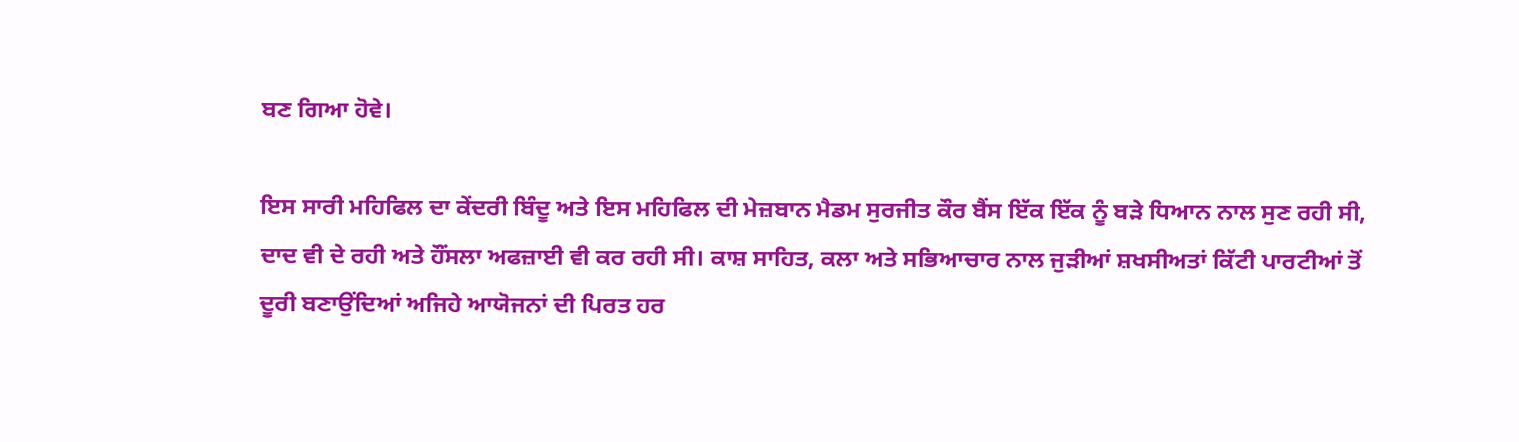ਬਣ ਗਿਆ ਹੋਵੇ।

ਇਸ ਸਾਰੀ ਮਹਿਫਿਲ ਦਾ ਕੇਂਦਰੀ ਬਿੰਦੂ ਅਤੇ ਇਸ ਮਹਿਫਿਲ ਦੀ ਮੇਜ਼ਬਾਨ ਮੈਡਮ ਸੁਰਜੀਤ ਕੌਰ ਬੈਂਸ ਇੱਕ ਇੱਕ ਨੂੰ ਬੜੇ ਧਿਆਨ ਨਾਲ ਸੁਣ ਰਹੀ ਸੀ, ਦਾਦ ਵੀ ਦੇ ਰਹੀ ਅਤੇ ਹੌਂਸਲਾ ਅਫਜ਼ਾਈ ਵੀ ਕਰ ਰਹੀ ਸੀ। ਕਾਸ਼ ਸਾਹਿਤ, ਕਲਾ ਅਤੇ ਸਭਿਆਚਾਰ ਨਾਲ ਜੁੜੀਆਂ ਸ਼ਖਸੀਅਤਾਂ ਕਿੱਟੀ ਪਾਰਟੀਆਂ ਤੋਂ ਦੂਰੀ ਬਣਾਉਂਦਿਆਂ ਅਜਿਹੇ ਆਯੋਜਨਾਂ ਦੀ ਪਿਰਤ ਹਰ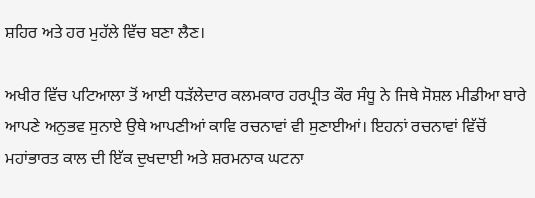ਸ਼ਹਿਰ ਅਤੇ ਹਰ ਮੁਹੱਲੇ ਵਿੱਚ ਬਣਾ ਲੈਣ।

ਅਖੀਰ ਵਿੱਚ ਪਟਿਆਲਾ ਤੋਂ ਆਈ ਧੜੱਲੇਦਾਰ ਕਲਮਕਾਰ ਹਰਪ੍ਰੀਤ ਕੌਰ ਸੰਧੂ ਨੇ ਜਿਥੇ ਸੋਸ਼ਲ ਮੀਡੀਆ ਬਾਰੇ ਆਪਣੇ ਅਨੁਭਵ ਸੁਨਾਏ ਉਥੇ ਆਪਣੀਆਂ ਕਾਵਿ ਰਚਨਾਵਾਂ ਵੀ ਸੁਣਾਈਆਂ। ਇਹਨਾਂ ਰਚਨਾਵਾਂ ਵਿੱਚੋਂ ਮਹਾਂਭਾਰਤ ਕਾਲ ਦੀ ਇੱਕ ਦੁਖਦਾਈ ਅਤੇ ਸ਼ਰਮਨਾਕ ਘਟਨਾ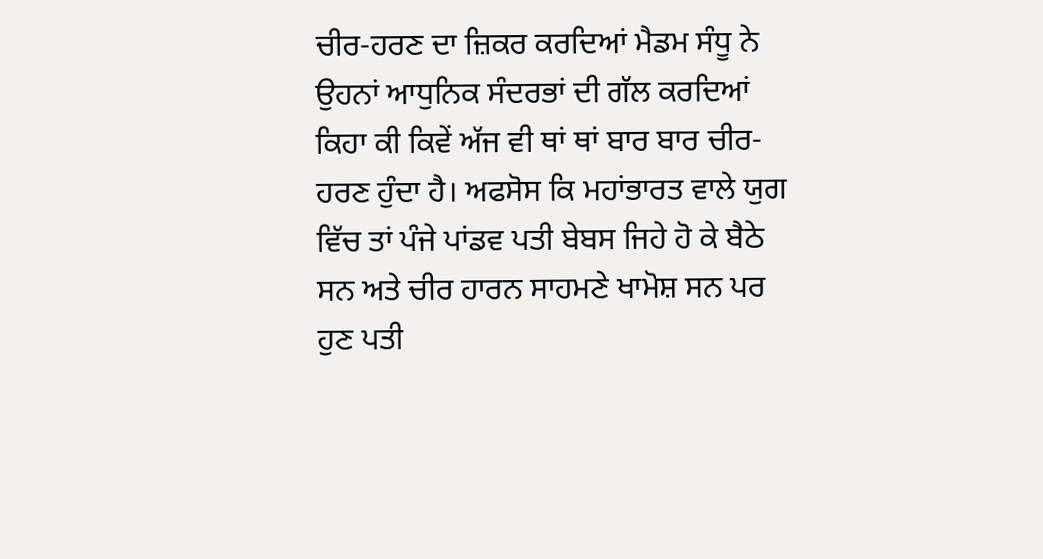ਚੀਰ-ਹਰਣ ਦਾ ਜ਼ਿਕਰ ਕਰਦਿਆਂ ਮੈਡਮ ਸੰਧੂ ਨੇ ਉਹਨਾਂ ਆਧੁਨਿਕ ਸੰਦਰਭਾਂ ਦੀ ਗੱਲ ਕਰਦਿਆਂ ਕਿਹਾ ਕੀ ਕਿਵੇਂ ਅੱਜ ਵੀ ਥਾਂ ਥਾਂ ਬਾਰ ਬਾਰ ਚੀਰ-ਹਰਣ ਹੁੰਦਾ ਹੈ। ਅਫਸੋਸ ਕਿ ਮਹਾਂਭਾਰਤ ਵਾਲੇ ਯੁਗ ਵਿੱਚ ਤਾਂ ਪੰਜੇ ਪਾਂਡਵ ਪਤੀ ਬੇਬਸ ਜਿਹੇ ਹੋ ਕੇ ਬੈਠੇ ਸਨ ਅਤੇ ਚੀਰ ਹਾਰਨ ਸਾਹਮਣੇ ਖਾਮੋਸ਼ ਸਨ ਪਰ ਹੁਣ ਪਤੀ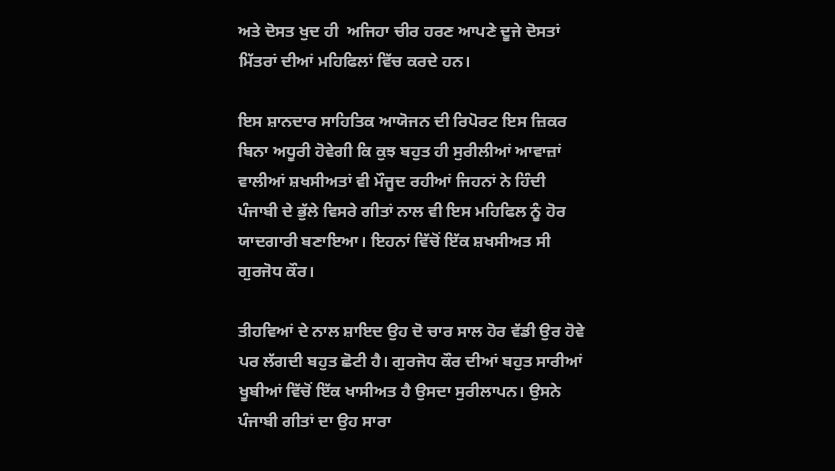ਅਤੇ ਦੋਸਤ ਖੁਦ ਹੀ  ਅਜਿਹਾ ਚੀਰ ਹਰਣ ਆਪਣੇ ਦੂਜੇ ਦੋਸਤਾਂ ਮਿੱਤਰਾਂ ਦੀਆਂ ਮਹਿਫਿਲਾਂ ਵਿੱਚ ਕਰਦੇ ਹਨ।

ਇਸ ਸ਼ਾਨਦਾਰ ਸਾਹਿਤਿਕ ਆਯੋਜਨ ਦੀ ਰਿਪੋਰਟ ਇਸ ਜ਼ਿਕਰ ਬਿਨਾ ਅਧੂਰੀ ਹੋਵੇਗੀ ਕਿ ਕੁਝ ਬਹੁਤ ਹੀ ਸੁਰੀਲੀਆਂ ਆਵਾਜ਼ਾਂ ਵਾਲੀਆਂ ਸ਼ਖਸੀਅਤਾਂ ਵੀ ਮੌਜੂਦ ਰਹੀਆਂ ਜਿਹਨਾਂ ਨੇ ਹਿੰਦੀ ਪੰਜਾਬੀ ਦੇ ਭੁੱਲੇ ਵਿਸਰੇ ਗੀਤਾਂ ਨਾਲ ਵੀ ਇਸ ਮਹਿਫਿਲ ਨੂੰ ਹੋਰ ਯਾਦਗਾਰੀ ਬਣਾਇਆ। ਇਹਨਾਂ ਵਿੱਚੋਂ ਇੱਕ ਸ਼ਖਸੀਅਤ ਸੀ ਗੁਰਜੋਧ ਕੌਰ।

ਤੀਹਵਿਆਂ ਦੇ ਨਾਲ ਸ਼ਾਇਦ ਉਹ ਦੋ ਚਾਰ ਸਾਲ ਹੋਰ ਵੱਡੀ ਉਰ ਹੋਵੇ ਪਰ ਲੱਗਦੀ ਬਹੁਤ ਛੋਟੀ ਹੈ। ਗੁਰਜੋਧ ਕੌਰ ਦੀਆਂ ਬਹੁਤ ਸਾਰੀਆਂ ਖੂਬੀਆਂ ਵਿੱਚੋਂ ਇੱਕ ਖਾਸੀਅਤ ਹੈ ਉਸਦਾ ਸੁਰੀਲਾਪਨ। ਉਸਨੇ ਪੰਜਾਬੀ ਗੀਤਾਂ ਦਾ ਉਹ ਸਾਰਾ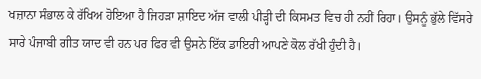ਖਜ਼ਾਨਾ ਸੰਭਾਲ ਕੇ ਰੱਖਿਅ ਹੋਇਆ ਹੈ ਜਿਹੜਾ ਸ਼ਾਇਦ ਅੱਜ ਵਾਲੀ ਪੀੜ੍ਹੀ ਦੀ ਕਿਸਮਤ ਵਿਚ ਹੀ ਨਹੀਂ ਰਿਹਾ। ਉਸਨੂੰ ਭੁੱਲੇ ਵਿੱਸਰੇ ਸਾਰੇ ਪੰਜਾਬੀ ਗੀਤ ਯਾਦ ਵੀ ਹਨ ਪਰ ਫਿਰ ਵੀ ਉਸਨੇ ਇੱਕ ਡਾਇਰੀ ਆਪਣੇ ਕੋਲ ਰੱਖੀ ਹੁੰਦੀ ਹੈ।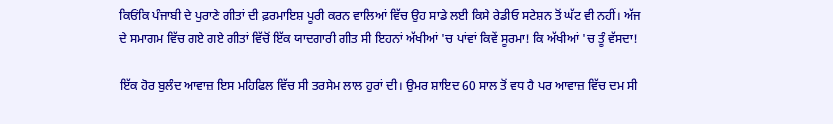ਕਿਓਂਕਿ ਪੰਜਾਬੀ ਦੇ ਪੁਰਾਣੇ ਗੀਤਾਂ ਦੀ ਫ਼ਰਮਾਇਸ਼ ਪੂਰੀ ਕਰਨ ਵਾਲਿਆਂ ਵਿੱਚ ਉਹ ਸਾਡੇ ਲਈ ਕਿਸੇ ਰੇਡੀਓ ਸਟੇਸ਼ਨ ਤੋਂ ਘੱਟ ਵੀ ਨਹੀਂ। ਅੱਜ ਦੇ ਸਮਾਗਮ ਵਿੱਚ ਗਏ ਗਏ ਗੀਤਾਂ ਵਿੱਚੋਂ ਇੱਕ ਯਾਦਗਾਰੀ ਗੀਤ ਸੀ ਇਹਨਾਂ ਅੱਖੀਆਂ 'ਚ ਪਾਂਵਾਂ ਕਿਵੇਂ ਸੂਰਮਾ! ਕਿ ਅੱਖੀਆਂ 'ਚ ਤੂੰ ਵੱਸਦਾ!

ਇੱਕ ਹੋਰ ਬੁਲੰਦ ਆਵਾਜ਼ ਇਸ ਮਹਿਫਿਲ ਵਿੱਚ ਸੀ ਤਰਸੇਮ ਲਾਲ ਹੁਰਾਂ ਦੀ। ਉਮਰ ਸ਼ਾਇਦ 60 ਸਾਲ ਤੋਂ ਵਧ ਹੈ ਪਰ ਆਵਾਜ਼ ਵਿੱਚ ਦਮ ਸੀ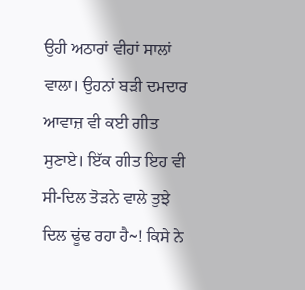ਉਹੀ ਅਠਾਰਾਂ ਵੀਹਾਂ ਸਾਲਾਂ ਵਾਲਾ। ਉਹਨਾਂ ਬੜੀ ਦਮਦਾਰ ਆਵਾਜ਼ ਵੀ ਕਈ ਗੀਤ ਸੁਣਾਏ। ਇੱਕ ਗੀਤ ਇਹ ਵੀ ਸੀ-ਦਿਲ ਤੋੜਨੇ ਵਾਲੇ ਤੁਝੇ ਦਿਲ ਢੂਂਢ ਰਹਾ ਹੈ~! ਕਿਸੇ ਨੇ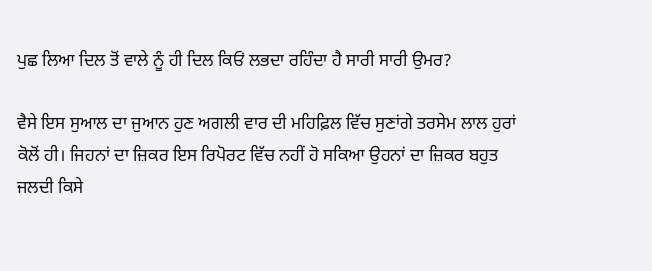ਪੁਛ ਲਿਆ ਦਿਲ ਤੋਂ ਵਾਲੇ ਨੂੰ ਹੀ ਦਿਲ ਕਿਓਂ ਲਭਦਾ ਰਹਿੰਦਾ ਹੈ ਸਾਰੀ ਸਾਰੀ ਉਮਰ?

ਵੈਸੇ ਇਸ ਸੁਆਲ ਦਾ ਜੁਆਨ ਹੁਣ ਅਗਲੀ ਵਾਰ ਦੀ ਮਹਿਫ਼ਿਲ ਵਿੱਚ ਸੁਣਾਂਗੇ ਤਰਸੇਮ ਲਾਲ ਹੁਰਾਂ ਕੋਲੋਂ ਹੀ। ਜਿਹਨਾਂ ਦਾ ਜ਼ਿਕਰ ਇਸ ਰਿਪੋਰਟ ਵਿੱਚ ਨਹੀਂ ਹੋ ਸਕਿਆ ਉਹਨਾਂ ਦਾ ਜ਼ਿਕਰ ਬਹੁਤ ਜਲਦੀ ਕਿਸੇ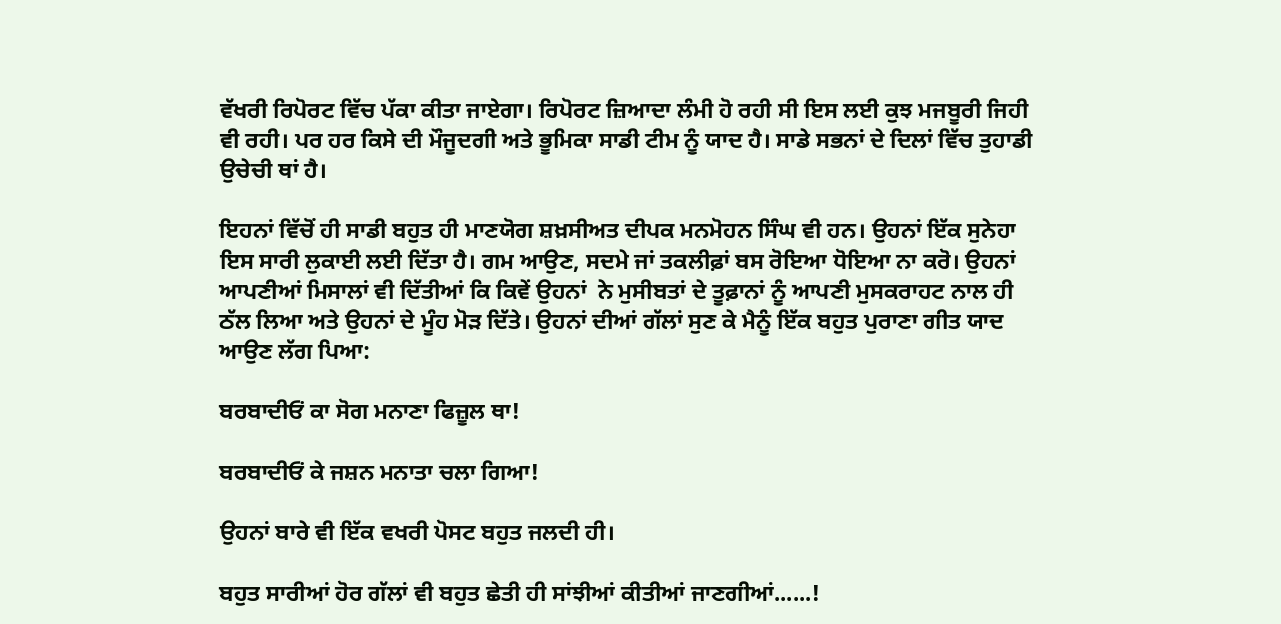ਵੱਖਰੀ ਰਿਪੋਰਟ ਵਿੱਚ ਪੱਕਾ ਕੀਤਾ ਜਾਏਗਾ। ਰਿਪੋਰਟ ਜ਼ਿਆਦਾ ਲੰਮੀ ਹੋ ਰਹੀ ਸੀ ਇਸ ਲਈ ਕੁਝ ਮਜਬੂਰੀ ਜਿਹੀ ਵੀ ਰਹੀ। ਪਰ ਹਰ ਕਿਸੇ ਦੀ ਮੌਜੂਦਗੀ ਅਤੇ ਭੂਮਿਕਾ ਸਾਡੀ ਟੀਮ ਨੂੰ ਯਾਦ ਹੈ। ਸਾਡੇ ਸਭਨਾਂ ਦੇ ਦਿਲਾਂ ਵਿੱਚ ਤੁਹਾਡੀ ਉਚੇਚੀ ਥਾਂ ਹੈ।

ਇਹਨਾਂ ਵਿੱਚੋਂ ਹੀ ਸਾਡੀ ਬਹੁਤ ਹੀ ਮਾਣਯੋਗ ਸ਼ਖ਼ਸੀਅਤ ਦੀਪਕ ਮਨਮੋਹਨ ਸਿੰਘ ਵੀ ਹਨ। ਉਹਨਾਂ ਇੱਕ ਸੁਨੇਹਾ ਇਸ ਸਾਰੀ ਲੁਕਾਈ ਲਈ ਦਿੱਤਾ ਹੈ। ਗਮ ਆਉਣ, ਸਦਮੇ ਜਾਂ ਤਕਲੀਫ਼ਾਂ ਬਸ ਰੋਇਆ ਧੋਇਆ ਨਾ ਕਰੋ। ਉਹਨਾਂ ਆਪਣੀਆਂ ਮਿਸਾਲਾਂ ਵੀ ਦਿੱਤੀਆਂ ਕਿ ਕਿਵੇਂ ਉਹਨਾਂ  ਨੇ ਮੁਸੀਬਤਾਂ ਦੇ ਤੂਫ਼ਾਨਾਂ ਨੂੰ ਆਪਣੀ ਮੁਸਕਰਾਹਟ ਨਾਲ ਹੀ ਠੱਲ ਲਿਆ ਅਤੇ ਉਹਨਾਂ ਦੇ ਮੂੰਹ ਮੋੜ ਦਿੱਤੇ। ਉਹਨਾਂ ਦੀਆਂ ਗੱਲਾਂ ਸੁਣ ਕੇ ਮੈਨੂੰ ਇੱਕ ਬਹੁਤ ਪੁਰਾਣਾ ਗੀਤ ਯਾਦ ਆਉਣ ਲੱਗ ਪਿਆ:

ਬਰਬਾਦੀਓਂ ਕਾ ਸੋਗ ਮਨਾਣਾ ਫਿਜ਼ੂਲ ਥਾ!

ਬਰਬਾਦੀਓਂ ਕੇ ਜਸ਼ਨ ਮਨਾਤਾ ਚਲਾ ਗਿਆ!

ਉਹਨਾਂ ਬਾਰੇ ਵੀ ਇੱਕ ਵਖਰੀ ਪੋਸਟ ਬਹੁਤ ਜਲਦੀ ਹੀ।

ਬਹੁਤ ਸਾਰੀਆਂ ਹੋਰ ਗੱਲਾਂ ਵੀ ਬਹੁਤ ਛੇਤੀ ਹੀ ਸਾਂਝੀਆਂ ਕੀਤੀਆਂ ਜਾਣਗੀਆਂ......!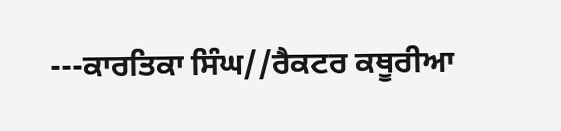---ਕਾਰਤਿਕਾ ਸਿੰਘ//ਰੈਕਟਰ ਕਥੂਰੀਆ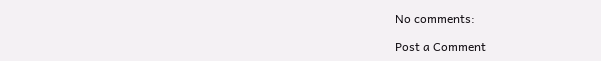No comments:

Post a Comment